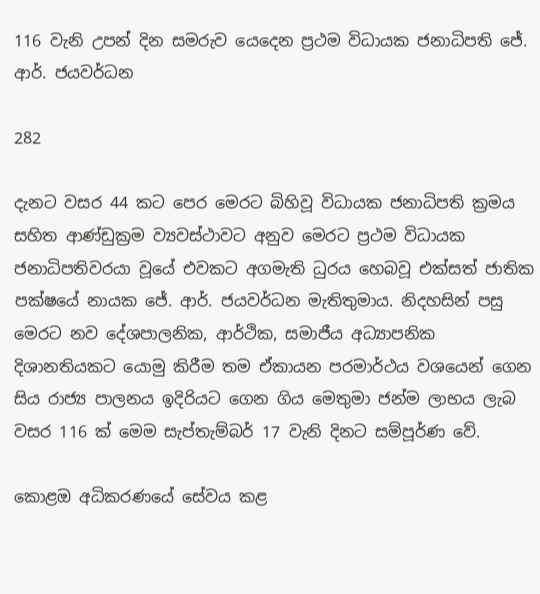116 වැනි උපන් දින සමරුව යෙදෙන ප්‍රථම විධායක ජනාධිපති ජේ. ආර්. ජයවර්ධන

282

දැනට වසර 44 කට පෙර මෙරට බිහිවූ විධායක ජනාධිපති ක්‍රමය සහිත ආණ්ඩුක්‍රම ව්‍යවස්ථාවට අනුව මෙරට ප්‍රථම විධායක ජනාධිපතිවරයා වූයේ එවකට අගමැති ධුරය හෙබවූ එක්සත් ජාතික පක්ෂයේ නායක ජේ. ආර්. ජයවර්ධන මැතිතුමාය. නිදහසින් පසු මෙරට නව දේශපාලනික, ආර්ථික, සමාජීය අධ්‍යාපනික දිශානතියකට යොමු කිරීම තම ඒකායන පරමාර්ථය වශයෙන් ගෙන සිය රාජ්‍ය පාලනය ඉදිරියට ගෙන ගිය මෙතුමා ජන්ම ලාභය ලැබ වසර 116 ක් මෙම සැප්තැම්බර් 17 වැනි දිනට සම්පූර්ණ වේ.

කොළඔ අධිකරණයේ සේවය කළ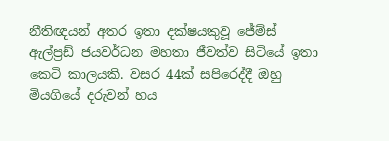නීතිඥයන් අතර ඉතා දක්ෂයකුවූ ජේම්ස් ඇල්ප්‍රඩ් ජයවර්ධන මහතා ජීවත්ව සිටියේ ඉතා කෙටි කාලයකි. වසර 44ක් සපිරෙද්දී ඔහු මියගියේ දරුවන් හය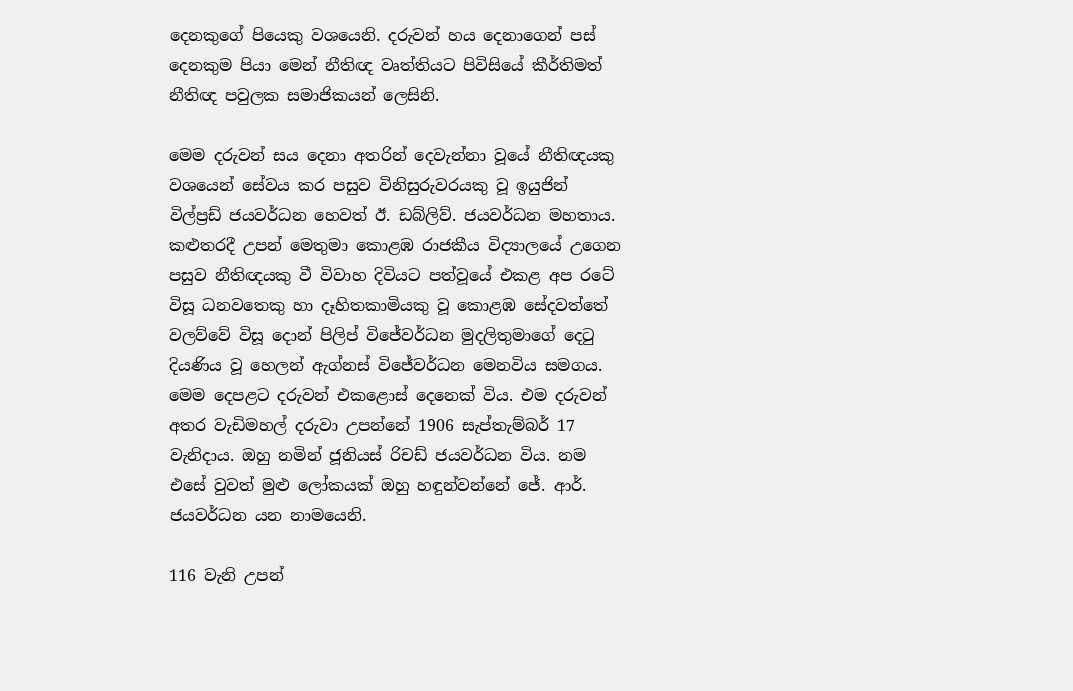දෙනකුගේ පියෙකු වශයෙනි. දරුවන් හය දෙනාගෙන් පස් දෙනකුම පියා මෙන් නීතිඥ වෘත්තියට පිවිසියේ කීර්තිමත් නීතිඥ පවුලක සමාජිකයන් ලෙසිනි.

මෙම දරුවන් සය දෙනා අතරින් දෙවැන්නා වූයේ නීතිඥයකු වශයෙන් සේවය කර පසුව විනිසුරුවරයකු වූ ඉයුජින් විල්ප්‍රඩ් ජයවර්ධන හෙවත් ඊ. ඩබ්ලිව්. ජයවර්ධන මහතාය. කළුතරදී උපන් මෙතුමා කොළඹ රාජකීය විද්‍යාලයේ උගෙන පසුව නීතිඥයකු වී විවාහ දිවියට පත්වූයේ එකළ අප රටේ විසූ ධනවතෙකු හා දෑහිතකාමියකු වූ කොළඹ සේදවත්තේ වලව්වේ විසූ දොන් පිලිප් විජේවර්ධන මුදලිතුමාගේ දෙටු දියණිය වූ හෙලන් ඇග්නස් විජේවර්ධන මෙනවිය සමගය. මෙම දෙපළට දරුවන් එකළොස් දෙනෙක් විය. එම දරුවන් අතර වැඩිමහල් දරුවා උපන්නේ 1906 සැප්තැම්බර් 17 වැනිදාය. ඔහු නමින් ජූනියස් රිචඩ් ජයවර්ධන විය. නම එසේ වුවත් මුළු ලෝකයක් ඔහු හඳුන්වන්නේ ජේ. ආර්. ජයවර්ධන යන නාමයෙනි.

116 වැනි උපන්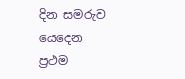දින සමරුව යෙදෙන ප්‍රථම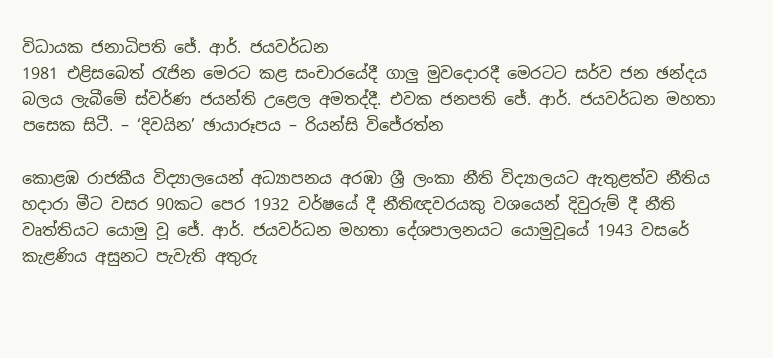විධායක ජනාධිපති ජේ. ආර්. ජයවර්ධන
1981 එළිසබෙත් රැජින මෙරට කළ සංචාරයේදී ගාලු මුවදොරදී මෙරටට සර්ව ජන ඡන්දය බලය ලැබීමේ ස්වර්ණ ජයන්ති උළෙල අමතද්දී. එවක ජනපති ජේ. ආර්. ජයවර්ධන මහතා පසෙක සිටී. – ‘දිවයින’ ඡායාරූපය – රියන්සි විජේරත්න

කොළඹ රාජකීය විද්‍යාලයෙන් අධ්‍යාපනය අරඹා ශ්‍රී ලංකා නීති විද්‍යාලයට ඇතුළත්ව නීතිය හදාරා මීට වසර 90කට පෙර 1932 වර්ෂයේ දී නීතිඥවරයකු වශයෙන් දිවුරුම් දී නීති වෘත්තියට යොමු වූ ජේ. ආර්. ජයවර්ධන මහතා දේශපාලනයට යොමුවූයේ 1943 වසරේ කැළණිය අසුනට පැවැති අතුරු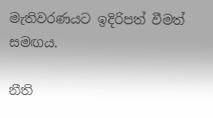මැතිවරණයට ඉදිරිපත් වීමත් සමඟය.

නීති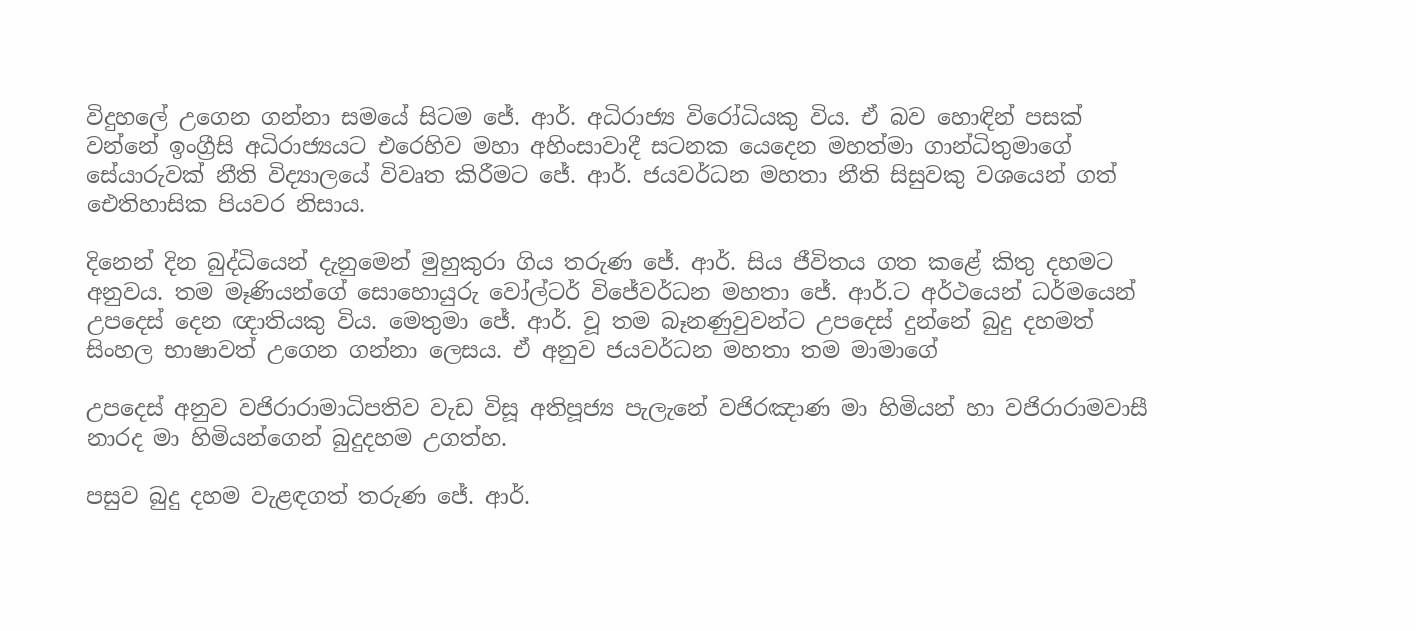විදුහලේ උගෙන ගන්නා සමයේ සිටම ජේ. ආර්. අධිරාජ්‍ය විරෝධියකු විය. ඒ බව හොඳින් පසක් වන්නේ ඉංග්‍රීසි අධිරාජ්‍යයට එරෙහිව මහා අහිංසාවාදී සටනක යෙදෙන මහත්මා ගාන්ධිතුමාගේ සේයාරුවක් නීති විද්‍යාලයේ විවෘත කිරීමට ජේ. ආර්. ජයවර්ධන මහතා නීති සිසුවකු වශයෙන් ගත් ඓතිහාසික පියවර නිසාය.

දිනෙන් දින බුද්ධියෙන් දැනුමෙන් මුහුකුරා ගිය තරුණ ජේ. ආර්. සිය ජීවිතය ගත කළේ කිතු දහමට අනුවය. තම මෑණියන්ගේ සොහොයුරු වෝල්ටර් විජේවර්ධන මහතා ජේ. ආර්.ට අර්ථයෙන් ධර්මයෙන් උපදෙස් දෙන ඥාතියකු විය. මෙතුමා ජේ. ආර්. වූ තම බෑනණුවුවන්ට උපදෙස් දුන්නේ බුදු දහමත් සිංහල භාෂාවත් උගෙන ගන්නා ලෙසය. ඒ අනුව ජයවර්ධන මහතා තම මාමාගේ

උපදෙස් අනුව වජිරාරාමාධිපතිව වැඩ විසූ අතිපූජ්‍ය පැලැනේ වජිරඤාණ මා හිමියන් හා වජිරාරාමවාසී නාරද මා හිමියන්ගෙන් බුදුදහම උගත්හ.

පසුව බුදු දහම වැළඳගත් තරුණ ජේ. ආර්.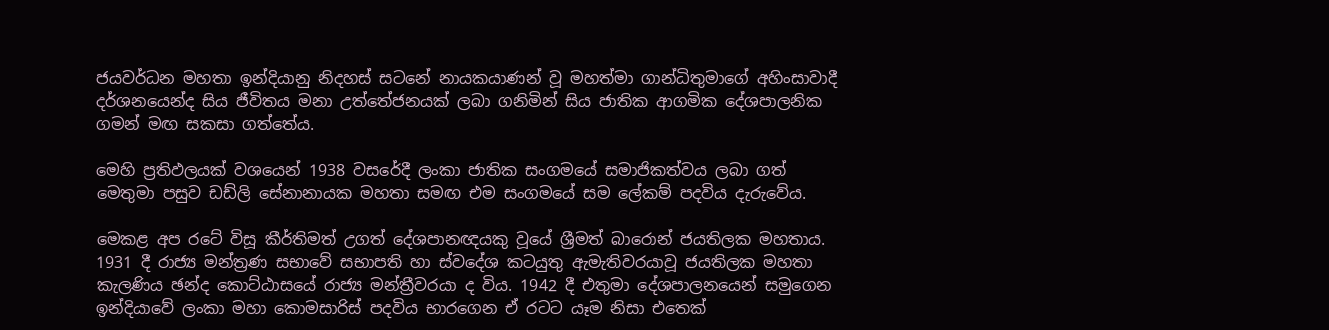ජයවර්ධන මහතා ඉන්දියානු නිදහස් සටනේ නායකයාණන් වූ මහත්මා ගාන්ධිතුමාගේ අහිංසාවාදී දර්ශනයෙන්ද සිය ජීවිතය මනා උත්තේජනයක් ලබා ගනිමින් සිය ජාතික ආගමික දේශපාලනික ගමන් මඟ සකසා ගත්තේය.

මෙහි ප්‍රතිඵලයක් වශයෙන් 1938 වසරේදී ලංකා ජාතික සංගමයේ සමාජිකත්වය ලබා ගත් මෙතුමා පසුව ඩඩ්ලි සේනානායක මහතා සමඟ එම සංගමයේ සම ලේකම් පදවිය දැරුවේය.

මෙකළ අප රටේ විසූ කීර්තිමත් උගත් දේශපානඥයකු වූයේ ශ්‍රීමත් බාරොන් ජයතිලක මහතාය. 1931 දී රාජ්‍ය මන්ත්‍රණ සභාවේ සභාපති හා ස්වදේශ කටයුතු ඇමැතිවරයාවූ ජයතිලක මහතා කැලණිය ඡන්ද කොට්ඨාසයේ රාජ්‍ය මන්ත්‍රීවරයා ද විය. 1942 දී එතුමා දේශපාලනයෙන් සමුගෙන ඉන්දියාවේ ලංකා මහා කොමසාරිස් පදවිය භාරගෙන ඒ රටට යෑම නිසා එතෙක්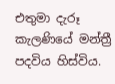එතුමා දැරූ කැලණියේ මන්ත්‍රී පදවිය හිස්විය.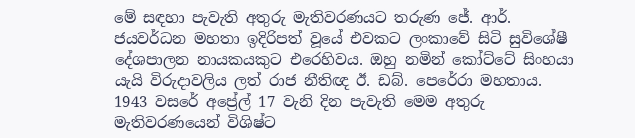මේ සඳහා පැවැති අතුරු මැතිවරණයට තරුණ ජේ. ආර්. ජයවර්ධන මහතා ඉදිරිපත් වූයේ එවකට ලංකාවේ සිටි සුවිශේෂී දේශපාලන නායකයකුට එරෙහිවය. ඔහු නමින් කෝට්ටේ සිංහයා යැයි විරුදාවලිය ලත් රාජ නීතිඥ ඊ. ඩබ්. පෙරේරා මහතාය. 1943 වසරේ අප්‍රේල් 17 වැනි දින පැවැති මෙම අතුරු මැතිවරණයෙන් විශිෂ්ට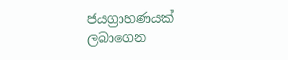ජයග්‍රාහණයක් ලබාගෙන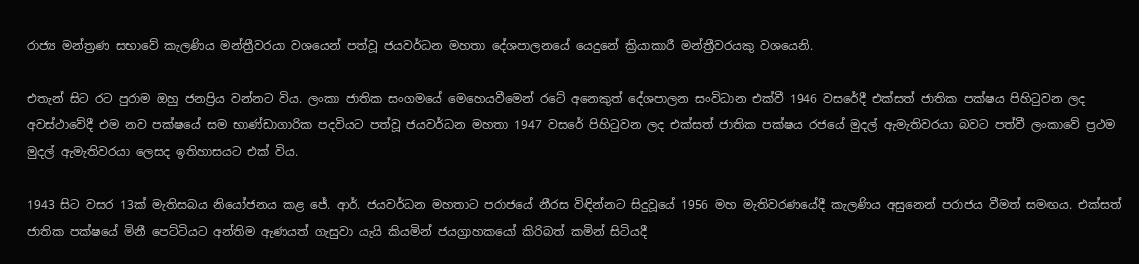රාජ්‍ය මන්ත්‍රණ සභාවේ කැලණිය මන්ත්‍රීවරයා වශයෙන් පත්වූ ජයවර්ධන මහතා දේශපාලනයේ යෙදුනේ ක්‍රියාකාරී මන්ත්‍රීවරයකු වශයෙනි.

එතැන් සිට රට පුරාම ඔහු ජනප්‍රිය වන්නට විය. ලංකා ජාතික සංගමයේ මෙහෙයවීමෙන් රටේ අනෙකුත් දේශපාලන සංවිධාන එක්වී 1946 වසරේදී එක්සත් ජාතික පක්ෂය පිහිටුවන ලද අවස්ථාවේදී එම නව පක්ෂයේ සම භාණ්ඩාගාරික පදවියට පත්වූ ජයවර්ධන මහතා 1947 වසරේ පිහිටුවන ලද එක්සත් ජාතික පක්ෂය රජයේ මුදල් ඇමැතිවරයා බවට පත්වී ලංකාවේ ප්‍රථම මුදල් ඇමැතිවරයා ලෙසද ඉතිහාසයට එක් විය.

1943 සිට වසර 13ක් මැතිසබය නියෝජනය කළ ජේ. ආර්. ජයවර්ධන මහතාට පරාජයේ නීරස විඳින්නට සිදුවූයේ 1956 මහ මැතිවරණයේදී කැලණිය අසුනෙන් පරාජය වීමත් සමඟය. එක්සත් ජාතික පක්ෂයේ මිනී පෙට්ටියට අන්තිම ඇණයත් ගැසුවා යැයි කියමින් ජයග්‍රාහකයෝ කිරිබත් කමින් සිටියදී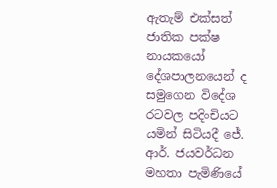ඇතැම් එක්සත් ජාතික පක්ෂ නායකයෝ දේශපාලනයෙන් ද සමුගෙන විදේශ රටවල පදිංචියට යමින් සිටියදී ජේ. ආර්. ජයවර්ධන මහතා පැමිණියේ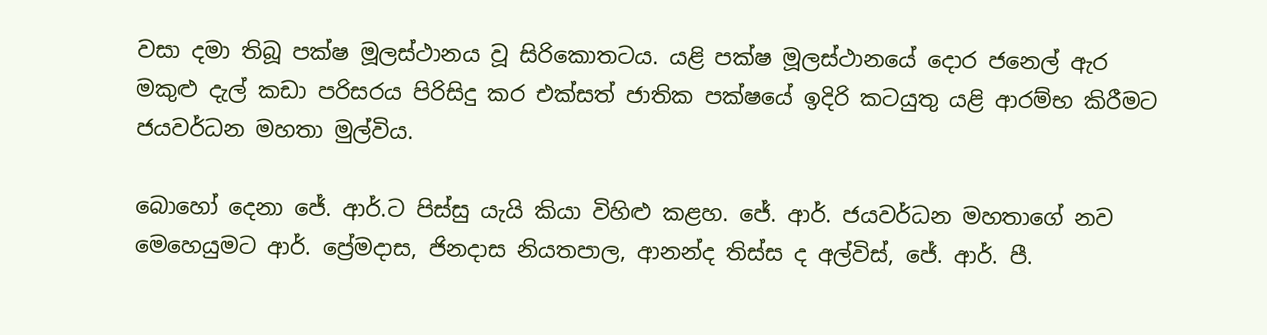වසා දමා තිබූ පක්ෂ මූලස්ථානය වූ සිරිකොතටය. යළි පක්ෂ මූලස්ථානයේ දොර ජනෙල් ඇර මකුළු දැල් කඩා පරිසරය පිරිසිදු කර එක්සත් ජාතික පක්ෂයේ ඉදිරි කටයුතු යළි ආරම්භ කිරීමට ජයවර්ධන මහතා මුල්විය.

බොහෝ දෙනා ජේ. ආර්.ට පිස්සු යැයි කියා විහිළු කළහ. ජේ. ආර්. ජයවර්ධන මහතාගේ නව මෙහෙයුමට ආර්. ප්‍රේමදාස, ජිනදාස නියතපාල, ආනන්ද තිස්ස ද අල්විස්, ජේ. ආර්. පී.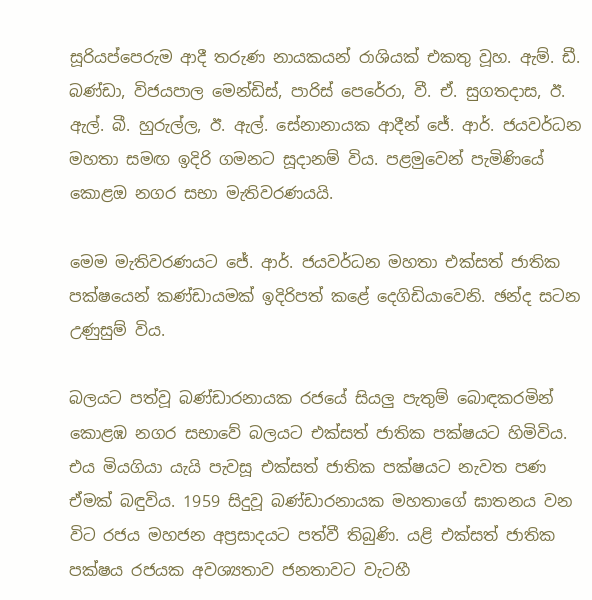සූරියප්පෙරුම ආදී තරුණ නායකයන් රාශියක් එකතු වූහ. ඇම්. ඩී. බණ්ඩා, විජයපාල මෙන්ඩිස්, පාරිස් පෙරේරා, වී. ඒ. සුගතදාස, ඊ. ඇල්. බී. හුරුල්ල, ඊ. ඇල්. සේනානායක ආදීන් ජේ. ආර්. ජයවර්ධන මහතා සමඟ ඉදිරි ගමනට සූදානම් විය. පළමුවෙන් පැමිණියේ කොළඔ නගර සභා මැතිවරණයයි.

මෙම මැතිවරණයට ජේ. ආර්. ජයවර්ධන මහතා එක්සත් ජාතික පක්ෂයෙන් කණ්ඩායමක් ඉදිරිපත් කළේ දෙගිඩියාවෙනි. ඡන්ද සටන උණුසුම් විය.

බලයට පත්වූ බණ්ඩාරනායක රජයේ සියලු පැතුම් බොඳකරමින් කොළඹ නගර සභාවේ බලයට එක්සත් ජාතික පක්ෂයට හිමිවිය. එය මියගියා යැයි පැවසූ එක්සත් ජාතික පක්ෂයට නැවත පණ ඒමක් බඳුවිය. 1959 සිදුවූ බණ්ඩාරනායක මහතාගේ ඝාතනය වන විට රජය මහජන අප්‍රසාදයට පත්වී තිබුණි. යළි එක්සත් ජාතික පක්ෂය රජයක අවශ්‍යතාව ජනතාවට වැටහී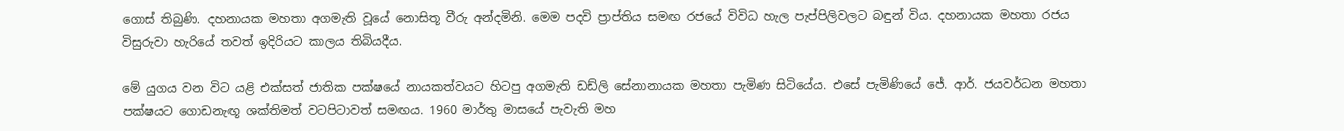ගොස් තිබුණි. දහනායක මහතා අගමැති වූයේ නොසිතූ වීරු අන්දමිනි. මෙම පදවි ප්‍රාප්තිය සමඟ රජයේ විවිධ හැල පැප්පිලිවලට බඳුන් විය. දහනායක මහතා රජය විසුරුවා හැරියේ තවත් ඉදිරියට කාලය තිබියදීය.

මේ යුගය වන විට යළි එක්සත් ජාතික පක්ෂයේ නායකත්වයට හිටපු අගමැති ඩඩ්ලි සේනානායක මහතා පැමිණ සිටියේය. එසේ පැමිණියේ ජේ. ආර්. ජයවර්ධන මහතා පක්ෂයට ගොඩනැඟූ ශක්තිමත් වටපිටාවත් සමඟය. 1960 මාර්තු මාසයේ පැවැති මහ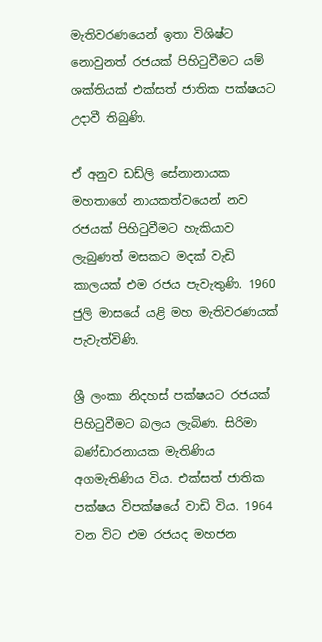මැතිවරණයෙන් ඉතා විශිෂ්ට නොවුනත් රජයක් පිහිටුවීමට යම් ශක්තියක් එක්සත් ජාතික පක්ෂයට උදාවී තිබුණි.

ඒ අනුව ඩඩ්ලි සේනානායක මහතාගේ නායකත්වයෙන් නව රජයක් පිහිටුවීමට හැකියාව ලැබුණත් මසකට මදක් වැඩි කාලයක් එම රජය පැවැතුණි. 1960 ජුලි මාසයේ යළි මහ මැතිවරණයක් පැවැත්විණි.

ශ්‍රී ලංකා නිදහස් පක්ෂයට රජයක් පිහිටුවීමට බලය ලැබිණ. සිරිමා බණ්ඩාරනායක මැතිණිය අගමැතිණිය විය. එක්සත් ජාතික පක්ෂය විපක්ෂයේ වාඩි විය. 1964 වන විට එම රජයද මහජන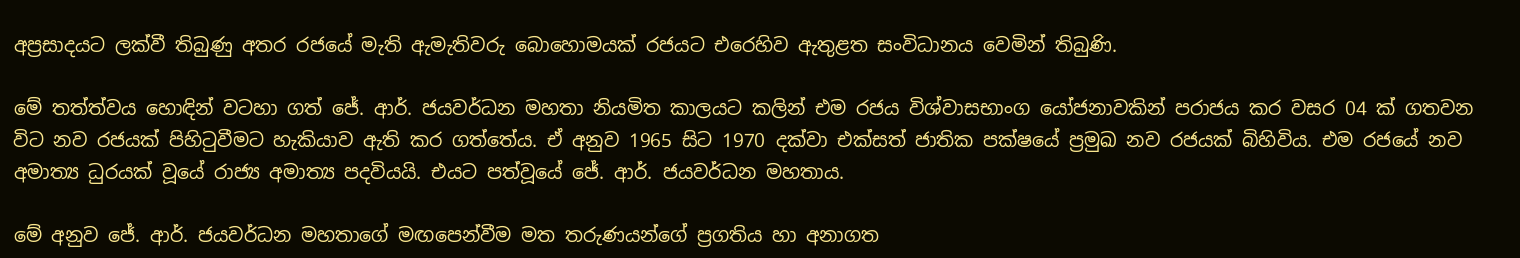අප්‍රසාදයට ලක්වී තිබුණු අතර රජයේ මැති ඇමැතිවරු බොහොමයක් රජයට එරෙහිව ඇතුළත සංවිධානය වෙමින් තිබුණි.

මේ තත්ත්වය හොඳින් වටහා ගත් ජේ. ආර්. ජයවර්ධන මහතා නියමිත කාලයට කලින් එම රජය විශ්වාසභාංග යෝජනාවකින් පරාජය කර වසර 04 ක් ගතවන විට නව රජයක් පිහිටුවීමට හැකියාව ඇති කර ගත්තේය. ඒ අනුව 1965 සිට 1970 දක්වා එක්සත් ජාතික පක්ෂයේ ප්‍රමුඛ නව රජයක් බිහිවිය. එම රජයේ නව අමාත්‍ය ධුරයක් වූයේ රාජ්‍ය අමාත්‍ය පදවියයි. එයට පත්වූයේ ජේ. ආර්. ජයවර්ධන මහතාය.

මේ අනුව ජේ. ආර්. ජයවර්ධන මහතාගේ මඟපෙන්වීම මත තරුණයන්ගේ ප්‍රගතිය හා අනාගත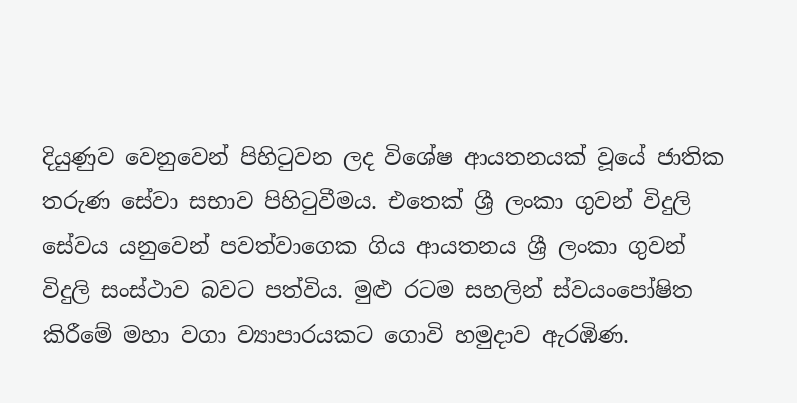දියුණුව වෙනුවෙන් පිහිටුවන ලද විශේෂ ආයතනයක් වූයේ ජාතික තරුණ සේවා සභාව පිහිටුවීමය. එතෙක් ශ්‍රී ලංකා ගුවන් විදුලි සේවය යනුවෙන් පවත්වාගෙක ගිය ආයතනය ශ්‍රී ලංකා ගුවන් විදුලි සංස්ථාව බවට පත්විය. මුළු රටම සහලින් ස්වයංපෝෂිත කිරීමේ මහා වගා ව්‍යාපාරයකට ගොවි හමුදාව ඇරඹිණ.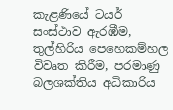කැළණියේ ටයර් සංස්ථාව ඇරඹීම, තුල්හිරිය පෙහෙකම්හල විවෘත කිරීම, පරමාණු බලශක්තිය අධිකාරිය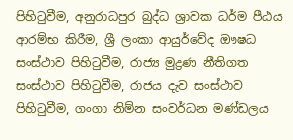පිහිටුවීම, අනුරාධපුර බුද්ධ ශ්‍රාවක ධර්ම පීඨය ආරම්භ කිරීම, ශ්‍රී ලංකා ආයුර්වේද ඖෂධ සංස්ථාව පිහිටුවීම, රාජ්‍ය මුද්‍රණ නීතිගත සංස්ථාව පිහිටුවීම, රාජය දැව සංස්ථාව පිහිටුවීම, ගංගා නිම්න සංවර්ධන මණ්ඩලය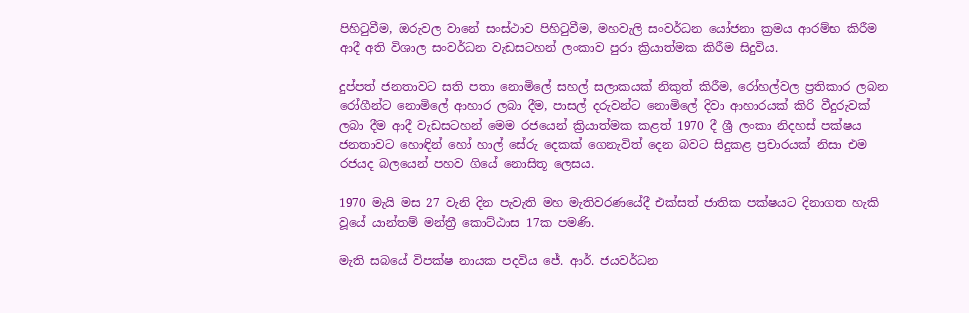පිහිටුවීම, ඔරුවල වානේ සංස්ථාව පිහිටුවීම, මහවැලි සංවර්ධන යෝජනා ක්‍රමය ආරම්භ කිරීම ආදී අති විශාල සංවර්ධන වැඩසටහන් ලංකාව පුරා ක්‍රියාත්මක කිරීම සිදුවිය.

දුප්පත් ජනතාවට සති පතා නොමිලේ සහල් සලාකයක් නිකුත් කිරීම, රෝහල්වල ප්‍රතිකාර ලබන රෝගීන්ට නොමිලේ ආහාර ලබා දීම, පාසල් දරුවන්ට නොමිලේ දිවා ආහාරයක් කිරි වීදුරුවක් ලබා දීම ආදී වැඩසටහන් මෙම රජයෙන් ක්‍රියාත්මක කළත් 1970 දී ශ්‍රී ලංකා නිදහස් පක්ෂය ජනතාවට හොඳින් හෝ හාල් සේරු දෙකක් ගෙනැවිත් දෙන බවට සිදුකළ ප්‍රචාරයක් නිසා එම රජයද බලයෙන් පහව ගියේ නොසිතූ ලෙසය.

1970 මැයි මස 27 වැනි දින පැවැති මහ මැතිවරණයේදී එක්සත් ජාතික පක්ෂයට දිනාගත හැකි වූයේ යාන්තම් මන්ත්‍රී කොට්ඨාස 17ක පමණි.

මැති සබයේ විපක්ෂ නායක පදවිය ජේ. ආර්. ජයවර්ධන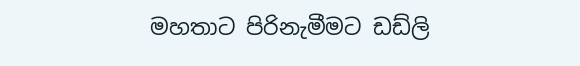මහතාට පිරිනැමීමට ඩඩ්ලි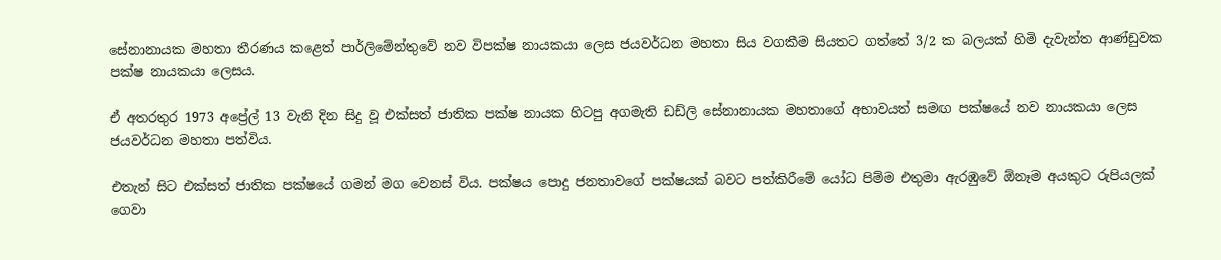සේනානායක මහතා තීරණය කළෙත් පාර්ලිමේන්තුවේ නව විපක්ෂ නායකයා ලෙස ජයවර්ධන මහතා සිය වගකීම සියතට ගත්තේ 3/2 ක බලයක් හිමි දැවැන්ත ආණ්ඩුවක පක්ෂ නායකයා ලෙසය.

ඒ අතරතුර 1973 අප්‍රේල් 13 වැනි දින සිදු වූ එක්සත් ජාතික පක්ෂ නායක හිටපු අගමැති ඩඩ්ලි සේනානායක මහතාගේ අභාවයත් සමඟ පක්ෂයේ නව නායකයා ලෙස ජයවර්ධන මහතා පත්විය.

එතැන් සිට එක්සත් ජාතික පක්ෂයේ ගමන් මග වෙනස් විය. පක්ෂය පොදු ජනතාවගේ පක්ෂයක් බවට පත්කිරීමේ යෝධ පිම්ම එතුමා ඇරඹුවේ ඕනෑම අයකුට රුපියලක් ගෙවා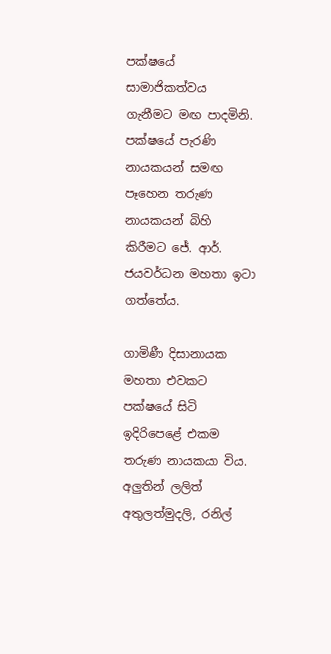පක්ෂයේ සාමාජිකත්වය ගැනීමට මඟ පාදමිනි. පක්ෂයේ පැරණි නායකයන් සමඟ පෑහෙන තරුණ නායකයන් බිහි කිරීමට ජේ. ආර්. ජයවර්ධන මහතා ඉටා ගත්තේය.

ගාමිණී දිසානායක මහතා එවකට පක්ෂයේ සිටි ඉදිරිපෙළේ එකම තරුණ නායකයා විය. අලුතින් ලලිත් අතුලත්මුදලි, රනිල්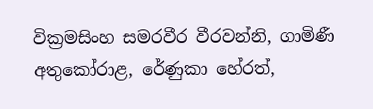වික්‍රමසිංහ සමරවීර වීරවන්නි, ගාමිණී අතුකෝරාළ, රේණුකා හේරත්,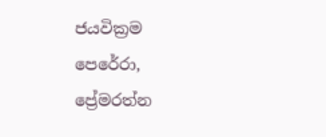ජයවික්‍රම පෙරේරා, ප්‍රේමරත්න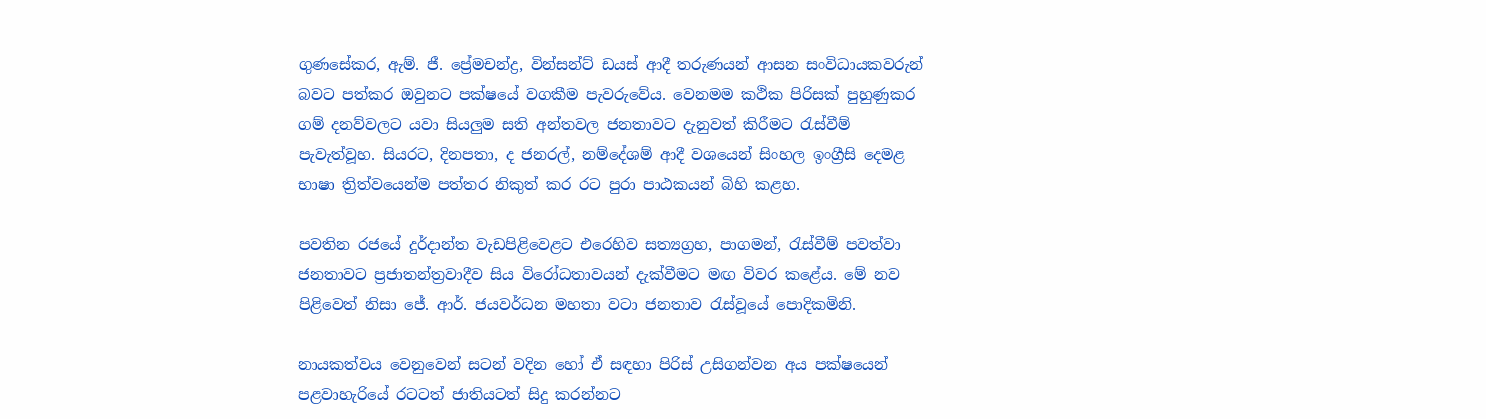ගුණසේකර, ඇම්. ජී. ප්‍රේමචන්ද්‍ර, වින්සන්ට් ඩයස් ආදී තරුණයන් ආසන සංවිධායකවරුන් බවට පත්කර ඔවුනට පක්ෂයේ වගකීම පැවරුවේය. වෙනමම කථික පිරිසක් පුහුණුකර ගම් දනව්වලට යවා සියලුම සති අන්තවල ජනතාවට දැනුවත් කිරීමට රැස්වීම් පැවැත්වූහ. සියරට, දිනපතා, ද ජනරල්, නම්දේශම් ආදී වශයෙන් සිංහල ඉංග්‍රීසි දෙමළ භාෂා ත්‍රිත්වයෙන්ම පත්තර නිකුත් කර රට පුරා පාඨකයන් බිහි කළහ.

පවතින රජයේ දුර්දාන්ත වැඩපිළිවෙළට එරෙහිව සත්‍යග්‍රහ, පාගමන්, රැස්වීම් පවත්වා ජනතාවට ප්‍රජාතන්ත්‍රවාදීව සිය විරෝධතාවයන් දැක්වීමට මඟ විවර කළේය. මේ නව පිළිවෙත් නිසා ජේ. ආර්. ජයවර්ධන මහතා වටා ජනතාව රැස්වූයේ පොදිකමිනි.

නායකත්වය වෙනුවෙන් සටන් වදින හෝ ඒ සඳහා පිරිස් උසිගන්වන අය පක්ෂයෙන් පළවාහැරියේ රටටත් ජාතියටත් සිදු කරන්නට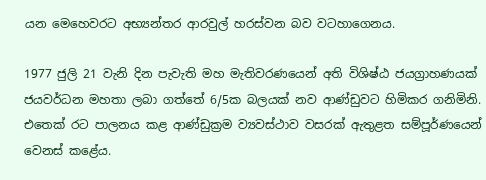යන මෙහෙවරට අභ්‍යන්තර ආරවුල් හරස්වන බව වටහාගෙනය.

1977 ජුලි 21 වැනි දින පැවැති මහ මැතිවරණයෙන් අති විශිෂ්ඨ ජයග්‍රාහණයක් ජයවර්ධන මහතා ලබා ගත්තේ 6/5ක බලයක් නව ආණ්ඩුවට හිමිකර ගනිමිනි. එතෙක් රට පාලනය කළ ආණ්ඩුක්‍රම ව්‍යවස්ථාව වසරක් ඇතුළත සම්පූර්ණයෙන් වෙනස් කළේය.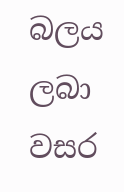බලය ලබා වසර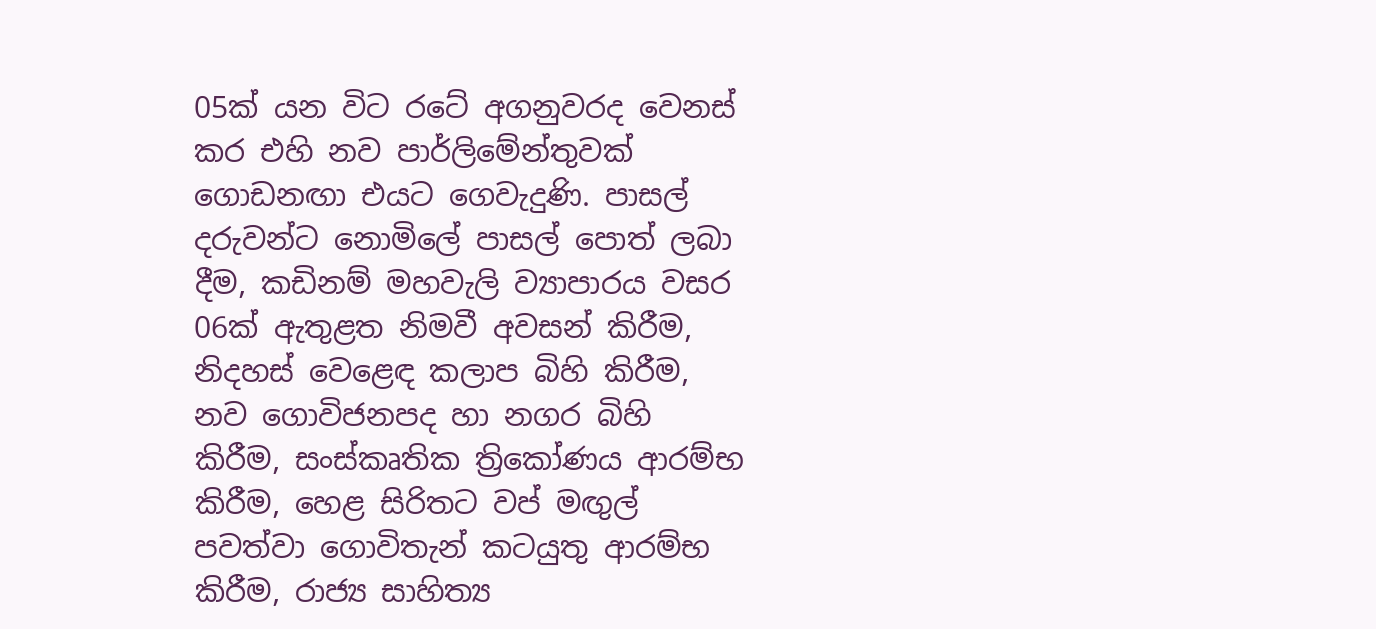05ක් යන විට රටේ අගනුවරද වෙනස් කර එහි නව පාර්ලිමේන්තුවක් ගොඩනඟා එයට ගෙවැදුණි. පාසල් දරුවන්ට නොමිලේ පාසල් පොත් ලබා දීම, කඩිනම් මහවැලි ව්‍යාපාරය වසර 06ක් ඇතුළත නිමවී අවසන් කිරීම, නිදහස් වෙළෙඳ කලාප බිහි කිරීම, නව ගොවිජනපද හා නගර බිහි කිරීම, සංස්කෘතික ත්‍රිකෝණය ආරම්භ කිරීම, හෙළ සිරිතට වප් මඟුල් පවත්වා ගොවිතැන් කටයුතු ආරම්භ කිරීම, රාජ්‍ය සාහිත්‍ය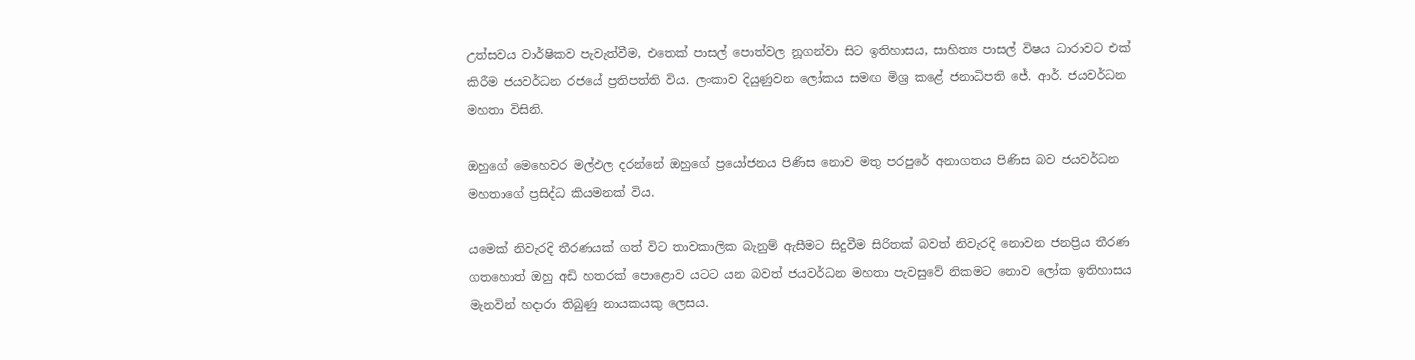උත්සවය වාර්ෂිකව පැවැත්වීම, එතෙක් පාසල් පොත්වල නූගන්වා සිට ඉතිහාසය, සාහිත්‍ය පාසල් විෂය ධාරාවට එක් කිරීම ජයවර්ධන රජයේ ප්‍රතිපත්ති විය. ලංකාව දියුණුවන ලෝකය සමඟ මිශ්‍ර කළේ ජනාධිපති ජේ. ආර්. ජයවර්ධන මහතා විසිනි.

ඔහුගේ මෙහෙවර මල්ඵල දරන්නේ ඔහුගේ ප්‍රයෝජනය පිණිස නොව මතු පරපුරේ අනාගතය පිණිස බව ජයවර්ධන මහතාගේ ප්‍රසිද්ධ කියමනක් විය.

යමෙක් නිවැරදි තීරණයක් ගත් විට තාවකාලික බැනුම් ඇසීමට සිදුවීම සිරිතක් බවත් නිවැරදි නොවන ජනප්‍රිය තීරණ ගතහොත් ඔහු අඩි හතරක් පොළොව යටට යන බවත් ජයවර්ධන මහතා පැවසුවේ නිකමට නොව ලෝක ඉතිහාසය මැනවින් හදාරා තිබුණු නායකයකු ලෙසය.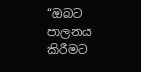“ඔබට පාලනය කිරීමට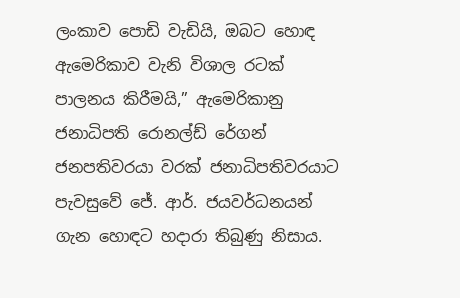ලංකාව පොඩි වැඩියි, ඔබට හොඳ ඇමෙරිකාව වැනි විශාල රටක් පාලනය කිරීමයි,” ඇමෙරිකානු ජනාධිපති රොනල්ඩ් රේගන් ජනපතිවරයා වරක් ජනාධිපතිවරයාට පැවසුවේ ජේ. ආර්. ජයවර්ධනයන් ගැන හොඳට හදාරා තිබුණු නිසාය.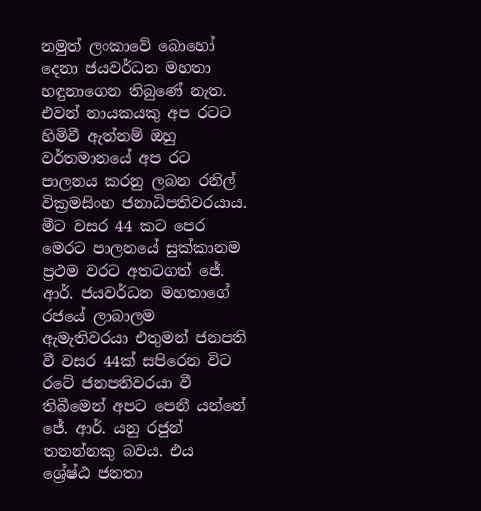නමුත් ලංකාවේ බොහෝ දෙනා ජයවර්ධන මහතා හඳුනාගෙන තිබුණේ නැත. එවන් නායකයකු අප රටට හිමිවී ඇත්නම් ඔහු වර්තමානයේ අප රට පාලනය කරනු ලබන රනිල් වික්‍රමසිංහ ජනාධිපතිවරයාය. මීට වසර 44 කට පෙර මෙරට පාලනයේ සුක්කානම ප්‍රථම වරට අතටගත් ජේ. ආර්. ජයවර්ධන මහතාගේ රජයේ ලාබාලම ඇමැතිවරයා එතුමන් ජනපති වී වසර 44ක් සපිරෙන විට රටේ ජනපතිවරයා වී තිබීමෙන් අපට පෙනී යන්නේ ජේ. ආර්. යනු රජුන් තනන්නකු බවය. එය ශ්‍රේෂ්ඨ ජනතා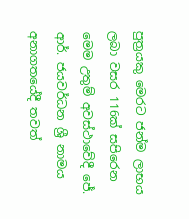පුත්‍රයකු මෙරට ජන්ම ලාභය ලබා වසර 116ක් සපිරෙන මෙම උතුම් අවස්ථාවේදී ජේ. ආර්. ජයවර්ධන ශ්‍රී නාමය අනාගතයේදී තවත්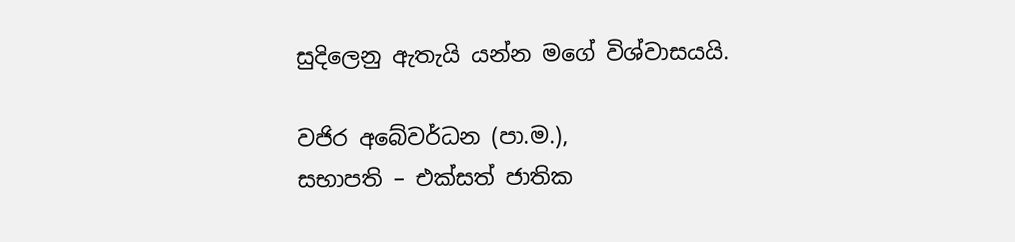සුදිලෙනු ඇතැයි යන්න මගේ විශ්වාසයයි.

වජිර අබේවර්ධන (පා.ම.),
සභාපති – එක්සත් ජාතික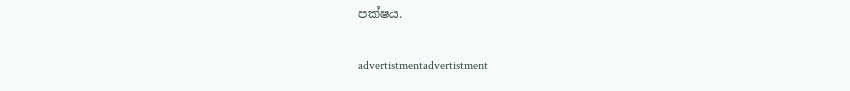පක්ෂය.

advertistmentadvertistment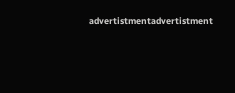advertistmentadvertistment